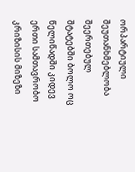ორპარტიული შეუთანხმებლობა შეერთებულ შტატებში ბოლო ოც წელიწადში კიდევ ერთი სამთავრობო კრიზისის მიზეზი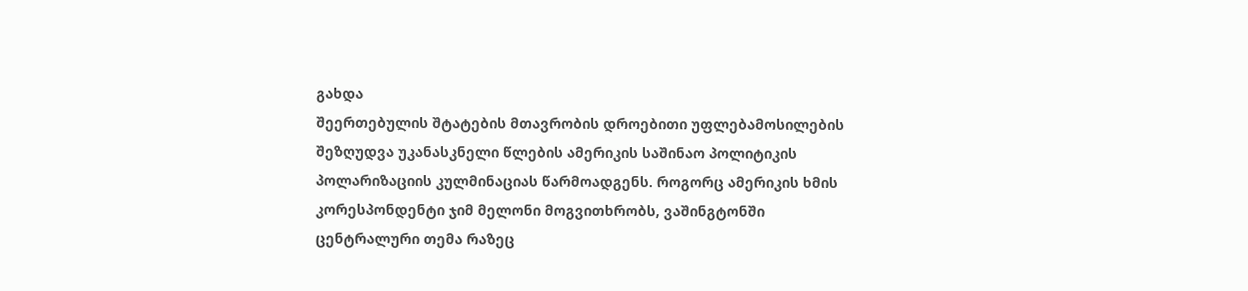გახდა
შეერთებულის შტატების მთავრობის დროებითი უფლებამოსილების შეზღუდვა უკანასკნელი წლების ამერიკის საშინაო პოლიტიკის პოლარიზაციის კულმინაციას წარმოადგენს. როგორც ამერიკის ხმის კორესპონდენტი ჯიმ მელონი მოგვითხრობს, ვაშინგტონში ცენტრალური თემა რაზეც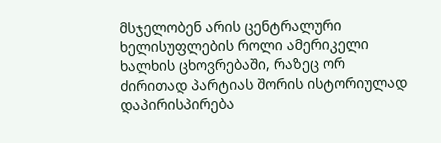მსჯელობენ არის ცენტრალური ხელისუფლების როლი ამერიკელი ხალხის ცხოვრებაში, რაზეც ორ ძირითად პარტიას შორის ისტორიულად დაპირისპირება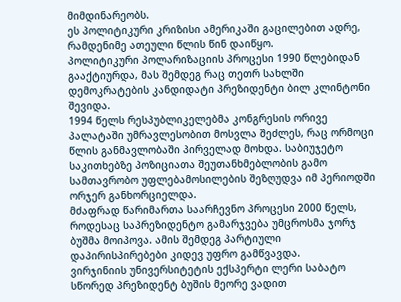მიმდინარეობს.
ეს პოლიტიკური კრიზისი ამერიკაში გაცილებით ადრე, რამდენიმე ათეული წლის წინ დაიწყო.
პოლიტიკური პოლარიზაციის პროცესი 1990 წლებიდან გააქტიურდა, მას შემდეგ რაც თეთრ სახლში დემოკრატების კანდიდატი პრეზიდენტი ბილ კლინტონი შევიდა.
1994 წელს რესპუბლიკელებმა კონგრესის ორივე პალატაში უმრავლესობით მოსვლა შეძლეს, რაც ორმოცი წლის განმავლობაში პირველად მოხდა. საბიუჯეტო საკითხებზე პოზიციათა შეუთანხმებლობის გამო სამთავრობო უფლებამოსილების შეზღუდვა იმ პერიოდში ორჯერ განხორციელდა.
მძაფრად წარიმართა საარჩევნო პროცესი 2000 წელს, როდესაც საპრეზიდენტო გამარჯვება უმცროსმა ჯორჯ ბუშმა მოიპოვა. ამის შემდეგ პარტიული დაპირისპირებები კიდევ უფრო გამწვავდა.
ვირჯინიის უნივერსიტეტის ექსპერტი ლერი საბატო სწორედ პრეზიდენტ ბუშის მეორე ვადით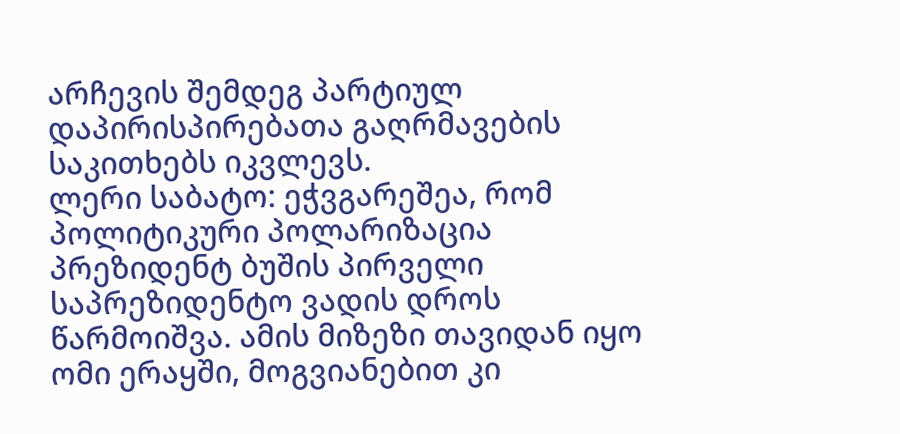არჩევის შემდეგ პარტიულ დაპირისპირებათა გაღრმავების საკითხებს იკვლევს.
ლერი საბატო: ეჭვგარეშეა, რომ პოლიტიკური პოლარიზაცია პრეზიდენტ ბუშის პირველი საპრეზიდენტო ვადის დროს წარმოიშვა. ამის მიზეზი თავიდან იყო ომი ერაყში, მოგვიანებით კი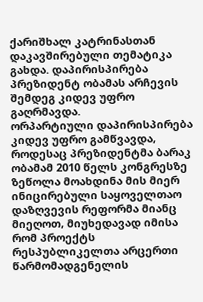ქარიშხალ კატრინასთან დაკავშირებული თემატიკა გახდა. დაპირისპირება პრეზიდენტ ობამას არჩევის შემდეგ კიდევ უფრო გაღრმავდა.
ორპარტიული დაპირისპირება კიდევ უფრო გამწვავდა, როდესაც პრეზიდენტმა ბარაკ ობამამ 2010 წელს კონგრესზე ზეწოლა მოახდინა მის მიერ ინიცირებული საყოველთაო დაზღვევის რეფორმა მიანც მიეღოთ, მიუხედავად იმისა რომ პროექტს რესპუბლიკელთა არცერთი წარმომადგენელის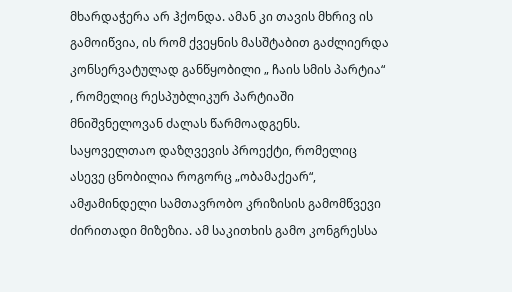მხარდაჭერა არ ჰქონდა. ამან კი თავის მხრივ ის გამოიწვია, ის რომ ქვეყნის მასშტაბით გაძლიერდა კონსერვატულად განწყობილი „ ჩაის სმის პარტია“ , რომელიც რესპუბლიკურ პარტიაში მნიშვნელოვან ძალას წარმოადგენს.
საყოველთაო დაზღვევის პროექტი, რომელიც ასევე ცნობილია როგორც „ობამაქეარ“, ამჟამინდელი სამთავრობო კრიზისის გამომწვევი ძირითადი მიზეზია. ამ საკითხის გამო კონგრესსა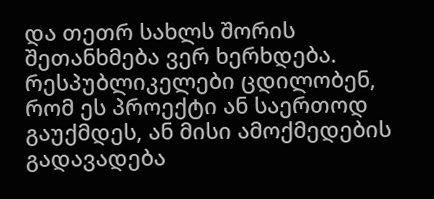და თეთრ სახლს შორის შეთანხმება ვერ ხერხდება. რესპუბლიკელები ცდილობენ, რომ ეს პროექტი ან საერთოდ გაუქმდეს, ან მისი ამოქმედების გადავადება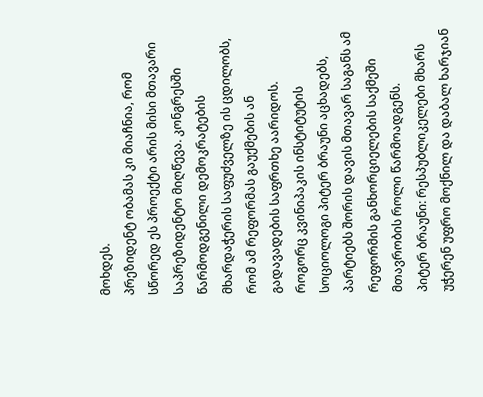მოხდეს.
პრეზიდენტ ობამას კი მიაჩნია, რომ სწორედ ეს პროექტი არის მისი მთავარი საპრეზიდენტო მიღწევა. კონგრესში წარმოდგენილი დემოკრატების მხარდაჭერის საფუძველზე ის ცდილობს, რომ ამ რეფორმას გაუქმების ან გადავადების საფრთხე აარიდოს.
როგორც კვინიპაკის ინსტიტუტის სოციოლოგი პიტერ ბრაუნი აცხადებს, პარტიებს შორის დავის მთავარ საგანს ამ რეფორმის განხორციელების საქმეში მთავრობის როლი წარმოადგენს.
პიტერ ბრაუნი: რესპუბლიკელები მხარს უჭერენ უფრო მოქნილ და დაბალ ხარჯიან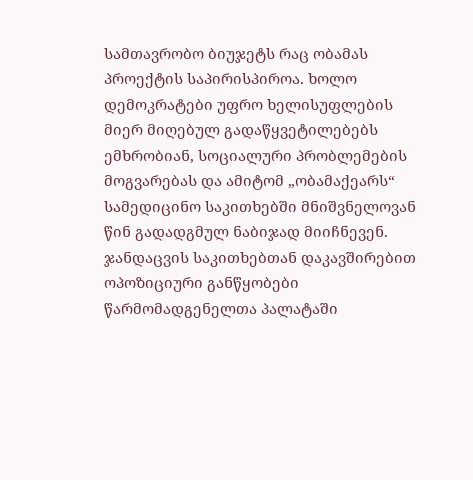სამთავრობო ბიუჯეტს რაც ობამას პროექტის საპირისპიროა. ხოლო დემოკრატები უფრო ხელისუფლების მიერ მიღებულ გადაწყვეტილებებს ემხრობიან, სოციალური პრობლემების მოგვარებას და ამიტომ „ობამაქეარს“ სამედიცინო საკითხებში მნიშვნელოვან წინ გადადგმულ ნაბიჯად მიიჩნევენ.
ჯანდაცვის საკითხებთან დაკავშირებით ოპოზიციური განწყობები წარმომადგენელთა პალატაში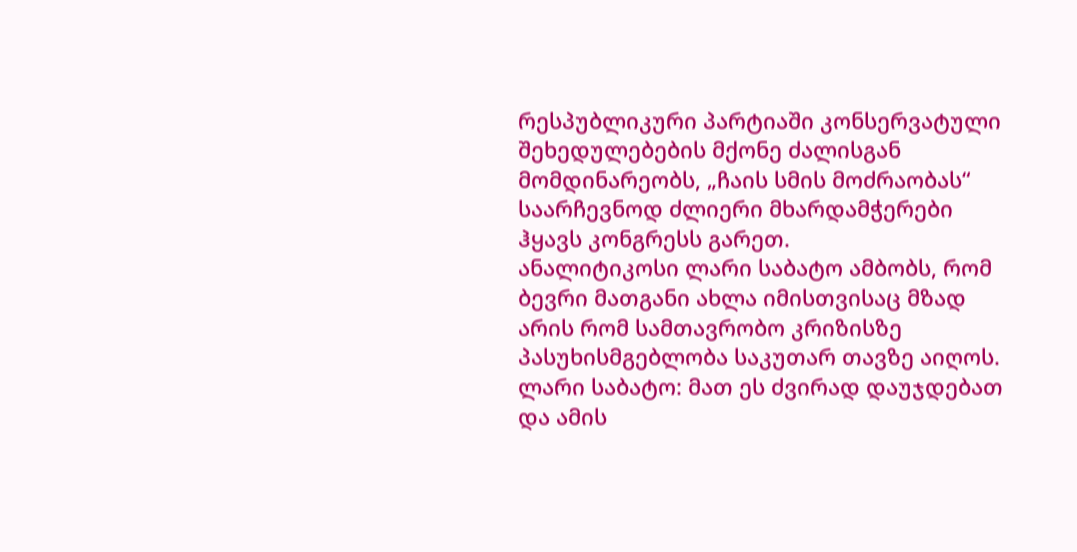რესპუბლიკური პარტიაში კონსერვატული შეხედულებების მქონე ძალისგან მომდინარეობს, „ჩაის სმის მოძრაობას“ საარჩევნოდ ძლიერი მხარდამჭერები ჰყავს კონგრესს გარეთ.
ანალიტიკოსი ლარი საბატო ამბობს, რომ ბევრი მათგანი ახლა იმისთვისაც მზად არის რომ სამთავრობო კრიზისზე პასუხისმგებლობა საკუთარ თავზე აიღოს.
ლარი საბატო: მათ ეს ძვირად დაუჯდებათ და ამის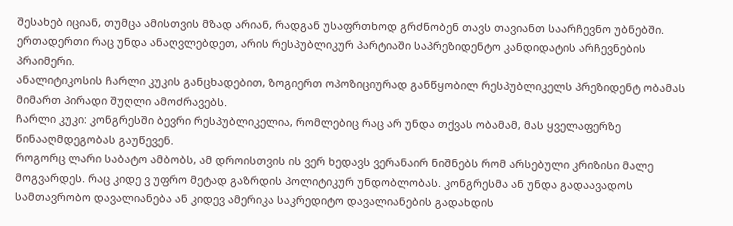შესახებ იციან, თუმცა ამისთვის მზად არიან, რადგან უსაფრთხოდ გრძნობენ თავს თავიანთ საარჩევნო უბნებში. ერთადერთი რაც უნდა ანაღვლებდეთ, არის რესპუბლიკურ პარტიაში საპრეზიდენტო კანდიდატის არჩევნების პრაიმერი.
ანალიტიკოსის ჩარლი კუკის განცხადებით, ზოგიერთ ოპოზიციურად განწყობილ რესპუბლიკელს პრეზიდენტ ობამას მიმართ პირადი შუღლი ამოძრავებს.
ჩარლი კუკი: კონგრესში ბევრი რესპუბლიკელია, რომლებიც რაც არ უნდა თქვას ობამამ, მას ყველაფერზე წინააღმდეგობას გაუწევენ.
როგორც ლარი საბატო ამბობს, ამ დროისთვის ის ვერ ხედავს ვერანაირ ნიშნებს რომ არსებული კრიზისი მალე მოგვარდეს. რაც კიდე ვ უფრო მეტად გაზრდის პოლიტიკურ უნდობლობას. კონგრესმა ან უნდა გადაავადოს სამთავრობო დავალიანება ან კიდევ ამერიკა საკრედიტო დავალიანების გადახდის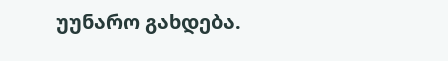უუნარო გახდება.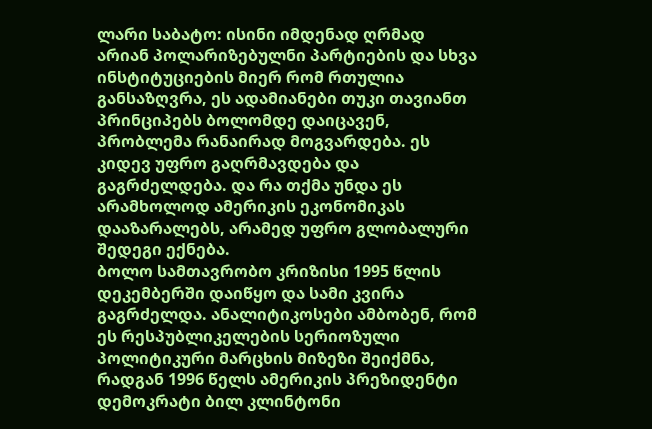ლარი საბატო: ისინი იმდენად ღრმად არიან პოლარიზებულნი პარტიების და სხვა ინსტიტუციების მიერ რომ რთულია განსაზღვრა, ეს ადამიანები თუკი თავიანთ პრინციპებს ბოლომდე დაიცავენ, პრობლემა რანაირად მოგვარდება. ეს კიდევ უფრო გაღრმავდება და გაგრძელდება. და რა თქმა უნდა ეს არამხოლოდ ამერიკის ეკონომიკას დააზარალებს, არამედ უფრო გლობალური შედეგი ექნება.
ბოლო სამთავრობო კრიზისი 1995 წლის დეკემბერში დაიწყო და სამი კვირა გაგრძელდა. ანალიტიკოსები ამბობენ, რომ ეს რესპუბლიკელების სერიოზული პოლიტიკური მარცხის მიზეზი შეიქმნა, რადგან 1996 წელს ამერიკის პრეზიდენტი დემოკრატი ბილ კლინტონი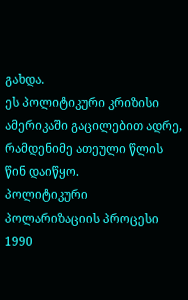გახდა.
ეს პოლიტიკური კრიზისი ამერიკაში გაცილებით ადრე, რამდენიმე ათეული წლის წინ დაიწყო.
პოლიტიკური პოლარიზაციის პროცესი 1990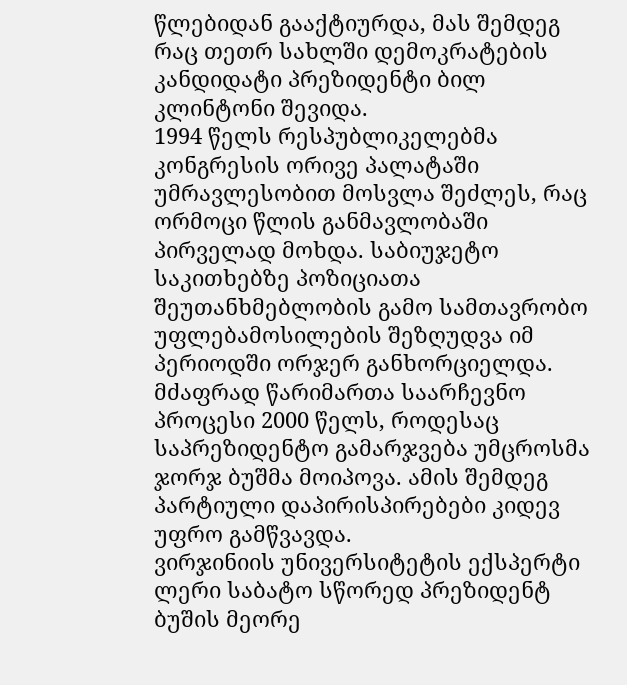წლებიდან გააქტიურდა, მას შემდეგ რაც თეთრ სახლში დემოკრატების კანდიდატი პრეზიდენტი ბილ კლინტონი შევიდა.
1994 წელს რესპუბლიკელებმა კონგრესის ორივე პალატაში უმრავლესობით მოსვლა შეძლეს, რაც ორმოცი წლის განმავლობაში პირველად მოხდა. საბიუჯეტო საკითხებზე პოზიციათა შეუთანხმებლობის გამო სამთავრობო უფლებამოსილების შეზღუდვა იმ პერიოდში ორჯერ განხორციელდა.
მძაფრად წარიმართა საარჩევნო პროცესი 2000 წელს, როდესაც საპრეზიდენტო გამარჯვება უმცროსმა ჯორჯ ბუშმა მოიპოვა. ამის შემდეგ პარტიული დაპირისპირებები კიდევ უფრო გამწვავდა.
ვირჯინიის უნივერსიტეტის ექსპერტი ლერი საბატო სწორედ პრეზიდენტ ბუშის მეორე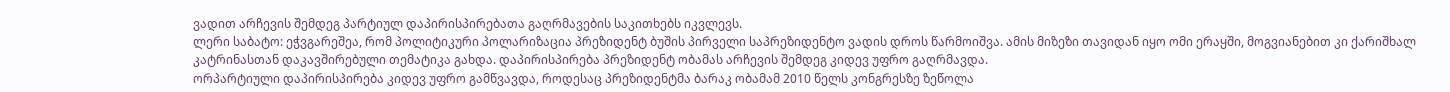ვადით არჩევის შემდეგ პარტიულ დაპირისპირებათა გაღრმავების საკითხებს იკვლევს.
ლერი საბატო: ეჭვგარეშეა, რომ პოლიტიკური პოლარიზაცია პრეზიდენტ ბუშის პირველი საპრეზიდენტო ვადის დროს წარმოიშვა. ამის მიზეზი თავიდან იყო ომი ერაყში, მოგვიანებით კი ქარიშხალ კატრინასთან დაკავშირებული თემატიკა გახდა. დაპირისპირება პრეზიდენტ ობამას არჩევის შემდეგ კიდევ უფრო გაღრმავდა.
ორპარტიული დაპირისპირება კიდევ უფრო გამწვავდა, როდესაც პრეზიდენტმა ბარაკ ობამამ 2010 წელს კონგრესზე ზეწოლა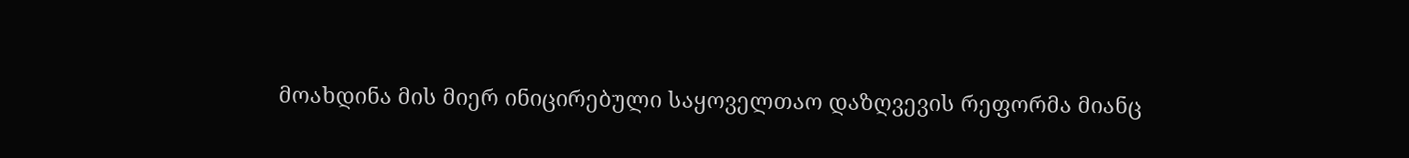მოახდინა მის მიერ ინიცირებული საყოველთაო დაზღვევის რეფორმა მიანც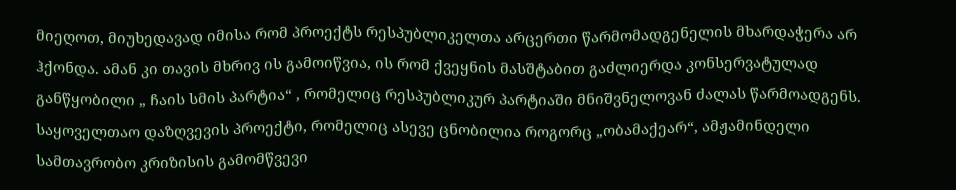მიეღოთ, მიუხედავად იმისა რომ პროექტს რესპუბლიკელთა არცერთი წარმომადგენელის მხარდაჭერა არ ჰქონდა. ამან კი თავის მხრივ ის გამოიწვია, ის რომ ქვეყნის მასშტაბით გაძლიერდა კონსერვატულად განწყობილი „ ჩაის სმის პარტია“ , რომელიც რესპუბლიკურ პარტიაში მნიშვნელოვან ძალას წარმოადგენს.
საყოველთაო დაზღვევის პროექტი, რომელიც ასევე ცნობილია როგორც „ობამაქეარ“, ამჟამინდელი სამთავრობო კრიზისის გამომწვევი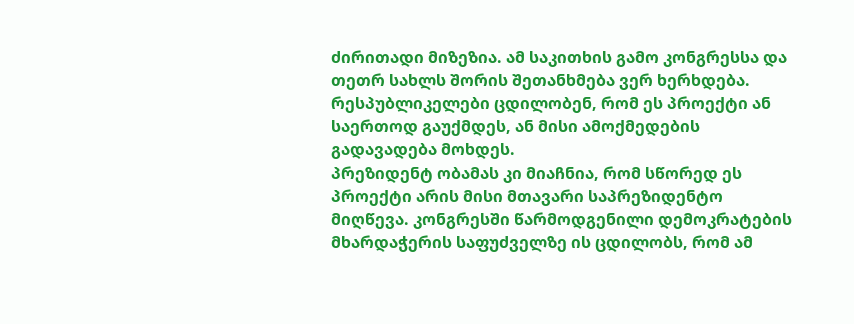ძირითადი მიზეზია. ამ საკითხის გამო კონგრესსა და თეთრ სახლს შორის შეთანხმება ვერ ხერხდება. რესპუბლიკელები ცდილობენ, რომ ეს პროექტი ან საერთოდ გაუქმდეს, ან მისი ამოქმედების გადავადება მოხდეს.
პრეზიდენტ ობამას კი მიაჩნია, რომ სწორედ ეს პროექტი არის მისი მთავარი საპრეზიდენტო მიღწევა. კონგრესში წარმოდგენილი დემოკრატების მხარდაჭერის საფუძველზე ის ცდილობს, რომ ამ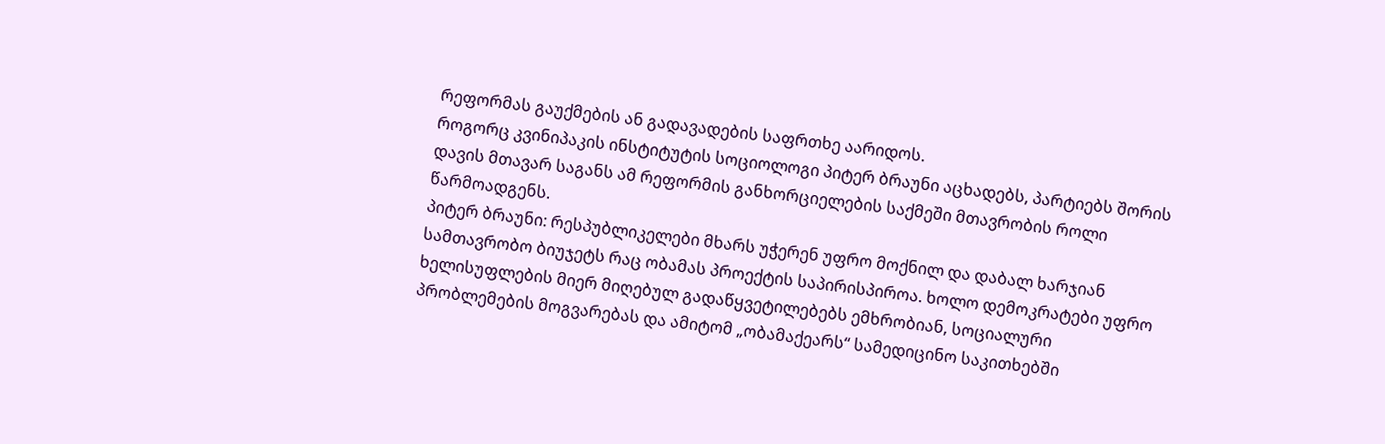რეფორმას გაუქმების ან გადავადების საფრთხე აარიდოს.
როგორც კვინიპაკის ინსტიტუტის სოციოლოგი პიტერ ბრაუნი აცხადებს, პარტიებს შორის დავის მთავარ საგანს ამ რეფორმის განხორციელების საქმეში მთავრობის როლი წარმოადგენს.
პიტერ ბრაუნი: რესპუბლიკელები მხარს უჭერენ უფრო მოქნილ და დაბალ ხარჯიან სამთავრობო ბიუჯეტს რაც ობამას პროექტის საპირისპიროა. ხოლო დემოკრატები უფრო ხელისუფლების მიერ მიღებულ გადაწყვეტილებებს ემხრობიან, სოციალური პრობლემების მოგვარებას და ამიტომ „ობამაქეარს“ სამედიცინო საკითხებში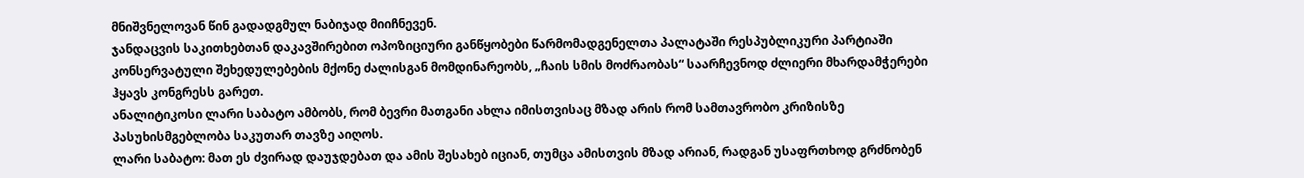მნიშვნელოვან წინ გადადგმულ ნაბიჯად მიიჩნევენ.
ჯანდაცვის საკითხებთან დაკავშირებით ოპოზიციური განწყობები წარმომადგენელთა პალატაში რესპუბლიკური პარტიაში კონსერვატული შეხედულებების მქონე ძალისგან მომდინარეობს, „ჩაის სმის მოძრაობას“ საარჩევნოდ ძლიერი მხარდამჭერები ჰყავს კონგრესს გარეთ.
ანალიტიკოსი ლარი საბატო ამბობს, რომ ბევრი მათგანი ახლა იმისთვისაც მზად არის რომ სამთავრობო კრიზისზე პასუხისმგებლობა საკუთარ თავზე აიღოს.
ლარი საბატო: მათ ეს ძვირად დაუჯდებათ და ამის შესახებ იციან, თუმცა ამისთვის მზად არიან, რადგან უსაფრთხოდ გრძნობენ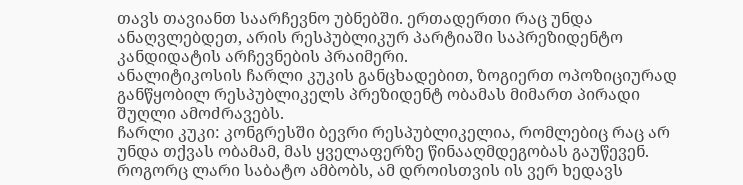თავს თავიანთ საარჩევნო უბნებში. ერთადერთი რაც უნდა ანაღვლებდეთ, არის რესპუბლიკურ პარტიაში საპრეზიდენტო კანდიდატის არჩევნების პრაიმერი.
ანალიტიკოსის ჩარლი კუკის განცხადებით, ზოგიერთ ოპოზიციურად განწყობილ რესპუბლიკელს პრეზიდენტ ობამას მიმართ პირადი შუღლი ამოძრავებს.
ჩარლი კუკი: კონგრესში ბევრი რესპუბლიკელია, რომლებიც რაც არ უნდა თქვას ობამამ, მას ყველაფერზე წინააღმდეგობას გაუწევენ.
როგორც ლარი საბატო ამბობს, ამ დროისთვის ის ვერ ხედავს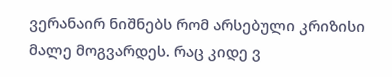ვერანაირ ნიშნებს რომ არსებული კრიზისი მალე მოგვარდეს. რაც კიდე ვ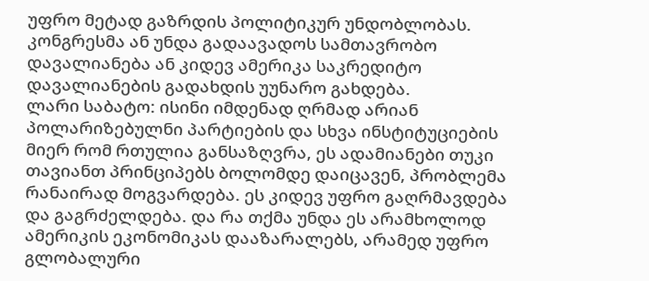უფრო მეტად გაზრდის პოლიტიკურ უნდობლობას. კონგრესმა ან უნდა გადაავადოს სამთავრობო დავალიანება ან კიდევ ამერიკა საკრედიტო დავალიანების გადახდის უუნარო გახდება.
ლარი საბატო: ისინი იმდენად ღრმად არიან პოლარიზებულნი პარტიების და სხვა ინსტიტუციების მიერ რომ რთულია განსაზღვრა, ეს ადამიანები თუკი თავიანთ პრინციპებს ბოლომდე დაიცავენ, პრობლემა რანაირად მოგვარდება. ეს კიდევ უფრო გაღრმავდება და გაგრძელდება. და რა თქმა უნდა ეს არამხოლოდ ამერიკის ეკონომიკას დააზარალებს, არამედ უფრო გლობალური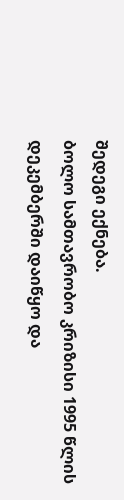შედეგი ექნება.
ბოლო სამთავრობო კრიზისი 1995 წლის დეკემბერში დაიწყო და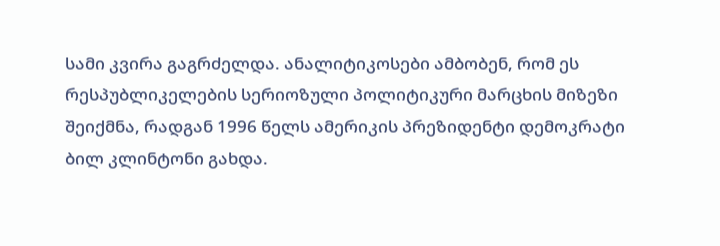სამი კვირა გაგრძელდა. ანალიტიკოსები ამბობენ, რომ ეს რესპუბლიკელების სერიოზული პოლიტიკური მარცხის მიზეზი შეიქმნა, რადგან 1996 წელს ამერიკის პრეზიდენტი დემოკრატი ბილ კლინტონი გახდა.